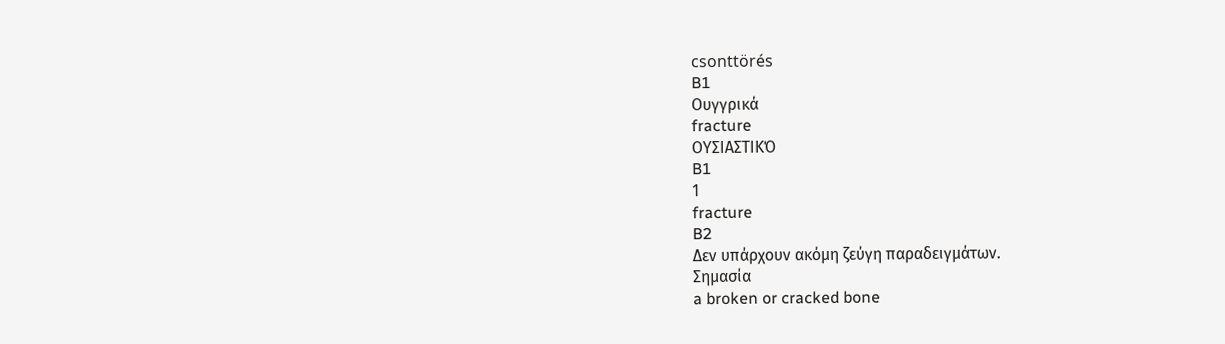csonttörés
B1
Ουγγρικά
fracture
ΟΥΣΙΑΣΤΙΚΌ
B1
1
fracture
B2
Δεν υπάρχουν ακόμη ζεύγη παραδειγμάτων.
Σημασία
a broken or cracked bone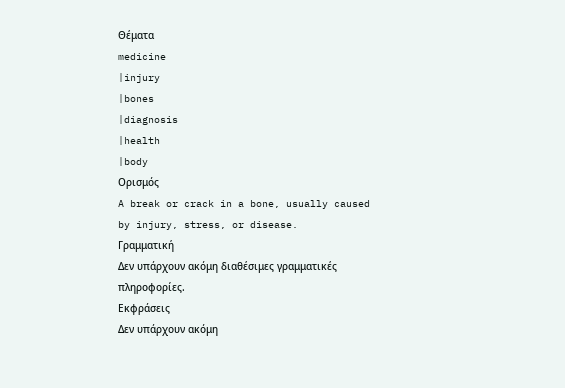Θέματα
medicine
|injury
|bones
|diagnosis
|health
|body
Ορισμός
A break or crack in a bone, usually caused by injury, stress, or disease.
Γραμματική
Δεν υπάρχουν ακόμη διαθέσιμες γραμματικές πληροφορίες.
Εκφράσεις
Δεν υπάρχουν ακόμη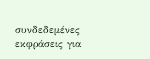συνδεδεμένες εκφράσεις για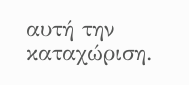αυτή την καταχώριση.